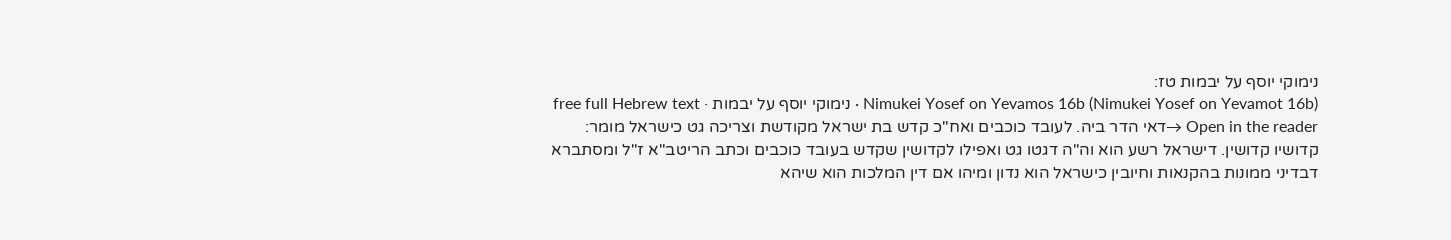נימוקי יוסף על יבמות טז:
Nimukei Yosef on Yevamos 16b (Nimukei Yosef on Yevamot 16b) · נימוקי יוסף על יבמות · free full Hebrew text
Open in the reader →דאי הדר ביה. לעובד כוכבים ואח"כ קדש בת ישראל מקודשת וצריכה גט כישראל מומר:
קדושיו קדושין. דישראל רשע הוא וה"ה דגטו גט ואפילו לקדושין שקדש בעובד כוכבים וכתב הריטב"א ז"ל ומסתברא דבדיני ממונות בהקנאות וחיובין כישראל הוא נדון ומיהו אם דין המלכות הוא שיהא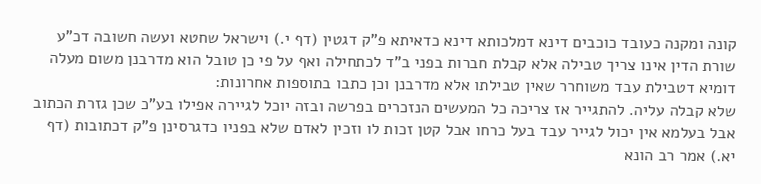קונה ומקנה כעובד כוכבים דינא דמלכותא דינא כדאיתא פ"ק דגטין (דף י.) וישראל שחטא ועשה חשובה דכ"ע שורת הדין אינו צריך טבילה אלא קבלת חברות בפני ב"ד לכתחילה ואף על פי כן טובל הוא מדרבנן משום מעלה דומיא דטבילת עבד משוחרר שאין טבילתו אלא מדרבנן וכן כתבו בתוספות אחרונות:
שלא קבלה עליה. להתגייר אז צריכה כל המעשים הנזכרים בפרשה ובזה יוכל לגיירה אפילו בע"כ שכן גזרת הכתוב אבל בעלמא אין יכול לגייר עבד בעל כרחו אבל קטן זכות לו וזכין לאדם שלא בפניו כדגרסינן פ"ק דכתובות (דף יא.) אמר רב הונא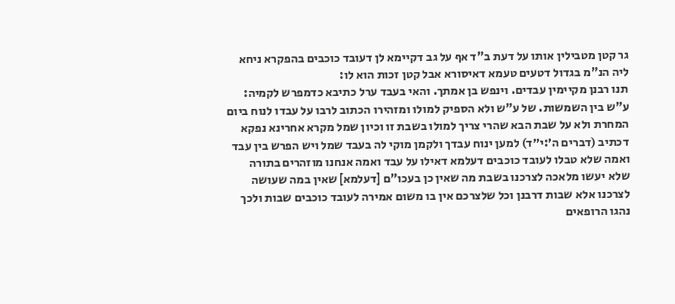גר קטן מטבילין אותו על דעת ב"ד אף על גב דקיימא לן דעובד כוכבים בהפקרא ניחא ליה הנ"מ בגדול דטעים טעמא דאיסורא אבל קטן זכות הוא לו:
תנו רבנן מקיימין עבדים. וינפש בן אמתך. והאי בעבד ערל כתיבא כדמפרש לקמיה:
ע"ש בין השמשות. של ע"ש ולא הספיק למולו ומזהירו הכתוב לרבו על עבדו לנוח ביום המחרת ולא על שבת הבא שהרי צריך למולו בשבת זו וכיון שמל מקרא אחרינא נפקא דכתיב (דברים ה׳:י״ד) למען ינוח עבדך ולקמן מוקי לה בעבד שמל ויש הפרש בין עבד ואמה שלא טבלו לעובד כוכבים דעלמא דאילו על עבד ואמה אנחנו מוזהרים בתורה שלא יעשו מלאכה לצרכנו בשבת מה שאין כן בעכו"ם [דעלמא] שאין במה שעושה לצרכנו אלא שבות דרבנן וכל שלצרכם אין בו משום אמירה לעובד כוכבים שבות ולכך נהגו הרופאים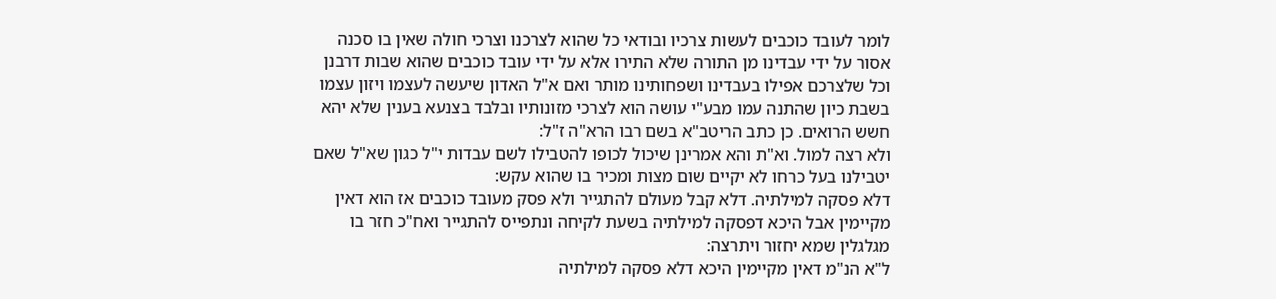לומר לעובד כוכבים לעשות צרכיו ובודאי כל שהוא לצרכנו וצרכי חולה שאין בו סכנה אסור על ידי עבדינו מן התורה שלא התירו אלא על ידי עובד כוכבים שהוא שבות דרבנן וכל שלצרכם אפילו בעבדינו ושפחותינו מותר ואם א"ל האדון שיעשה לעצמו ויזון עצמו בשבת כיון שהתנה עמו מבע"י עושה הוא לצרכי מזונותיו ובלבד בצנעא בענין שלא יהא חשש הרואים. כן כתב הריטב"א בשם רבו הרא"ה ז"ל:
ולא רצה למול. וא"ת והא אמרינן שיכול לכופו להטבילו לשם עבדות י"ל כגון שא"ל שאם יטבילנו בעל כרחו לא יקיים שום מצות ומכיר בו שהוא עקש:
דלא פסקה למילתיה. דלא קבל מעולם להתגייר ולא פסק מעובד כוכבים אז הוא דאין מקיימין אבל היכא דפסקה למילתיה בשעת לקיחה ונתפייס להתגייר ואח"כ חזר בו מגלגלין שמא יחזור ויתרצה:
ל"א הנ"מ דאין מקיימין היכא דלא פסקה למילתיה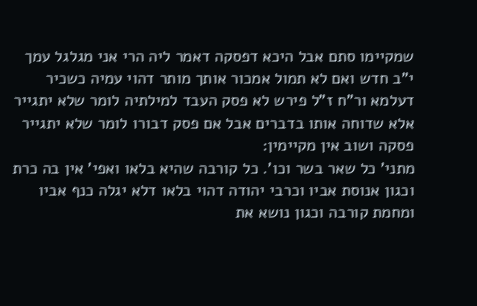שמקיימו סתם אבל היכא דפסקה דאמר ליה הרי אני מגלגל עמך י"ב חדש ואם לא תמול אמכור אותך מותר דהוי עמיה כשכיר דעלמא ור"ח ז"ל פירש לא פסק העבד למילתיה לומר שלא יתגייר אלא שדוחה אותו בדברים אבל אם פסק דבורו לומר שלא יתגייר פסקה ושוב אין מקיימין:
מתני' כל שאר בשר וכו'. כל קורבה שהיא בלאו ואפי' אין בה כרת וכגון אנוסת אביו וכרבי יהודה דהוי בלאו דלא יגלה כנף אביו ומחמת קורבה וכגון נושא את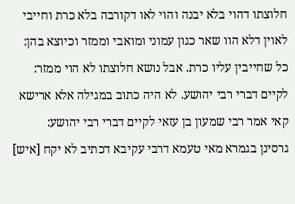חלוצתו דהוי בלא יבנה והוי לאו דקורבה בלא כרת וחייבי לאוין דלא הוו שאר כגון עמוני ומואבי וממזר וכיוצא בהן:
כל שחייבין עליו כרת. אבל נושא חלוצתו לא הוי ממזר:
לקיים דברי רבי יהושע. לא היה כתוב במגילה אלא ארישא קאי אמר רבי שמעון בן עזאי לקיים דברי רבי יהושע:
גרסינן בגמרא מאי טעמא דרבי עקיבא דכתיב לא יקח [איש]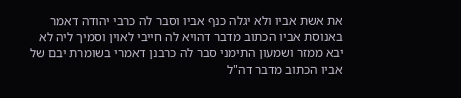את אשת אביו ולא יגלה כנף אביו וסבר לה כרבי יהודה דאמר באנוסת אביו הכתוב מדבר דהויא לה חייבי לאוין וסמיך ליה לא יבא ממזר ושמעון התימני סבר לה כרבנן דאמרי בשומרת יבם של אביו הכתוב מדבר דה"ל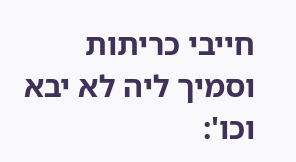חייבי כריתות וסמיך ליה לא יבא וכו':